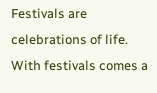Festivals are celebrations of life. With festivals comes a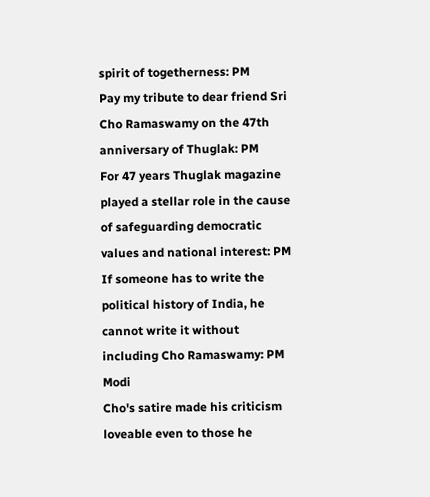spirit of togetherness: PM
Pay my tribute to dear friend Sri Cho Ramaswamy on the 47th anniversary of Thuglak: PM
For 47 years Thuglak magazine played a stellar role in the cause of safeguarding democratic values and national interest: PM
If someone has to write the political history of India, he cannot write it without including Cho Ramaswamy: PM Modi
Cho's satire made his criticism loveable even to those he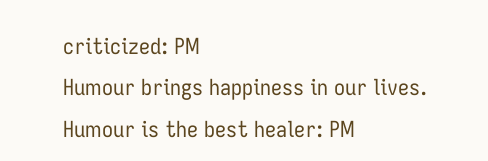criticized: PM
Humour brings happiness in our lives. Humour is the best healer: PM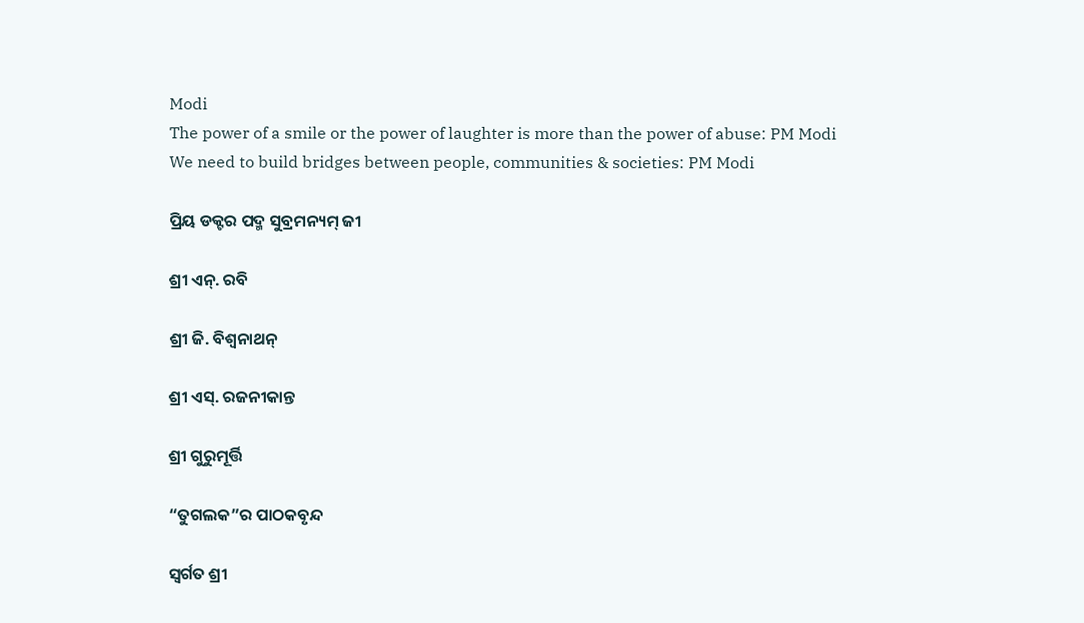Modi
The power of a smile or the power of laughter is more than the power of abuse: PM Modi
We need to build bridges between people, communities & societies: PM Modi

ପ୍ରିୟ ଡକ୍ଟର ପଦ୍ମ ସୁବ୍ରମନ୍ୟମ୍ ଜୀ

ଶ୍ରୀ ଏନ୍. ରବି

ଶ୍ରୀ ଜି. ବିଶ୍ୱନାଥନ୍

ଶ୍ରୀ ଏସ୍. ରଜନୀକାନ୍ତ

ଶ୍ରୀ ଗୁରୁମୂର୍ତ୍ତି

“ତୁଗଲକ”ର ପାଠକବୃନ୍ଦ

ସ୍ୱର୍ଗତ ଶ୍ରୀ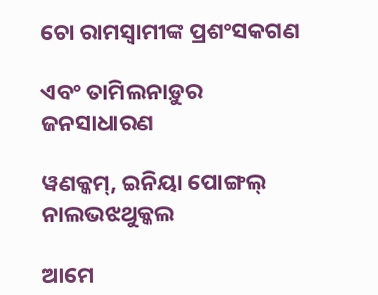ଚୋ ରାମସ୍ୱାମୀଙ୍କ ପ୍ରଶଂସକଗଣ

ଏବଂ ତାମିଲନାଡ଼ୁର ଜନସାଧାରଣ

ୱଣକ୍କମ୍, ଇନିୟା ପୋଙ୍ଗଲ୍ ନାଲଭଝଥୁକ୍କଲ

ଆମେ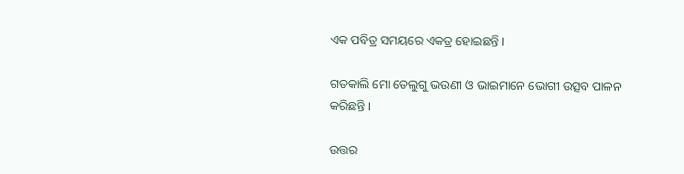ଏକ ପବିତ୍ର ସମୟରେ ଏକତ୍ର ହୋଇଛନ୍ତି ।

ଗତକାଲି ମୋ ତେଲୁଗୁ ଭଉଣୀ ଓ ଭାଇମାନେ ଭୋଗୀ ଉତ୍ସବ ପାଳନ କରିଛନ୍ତି ।

ଉତ୍ତର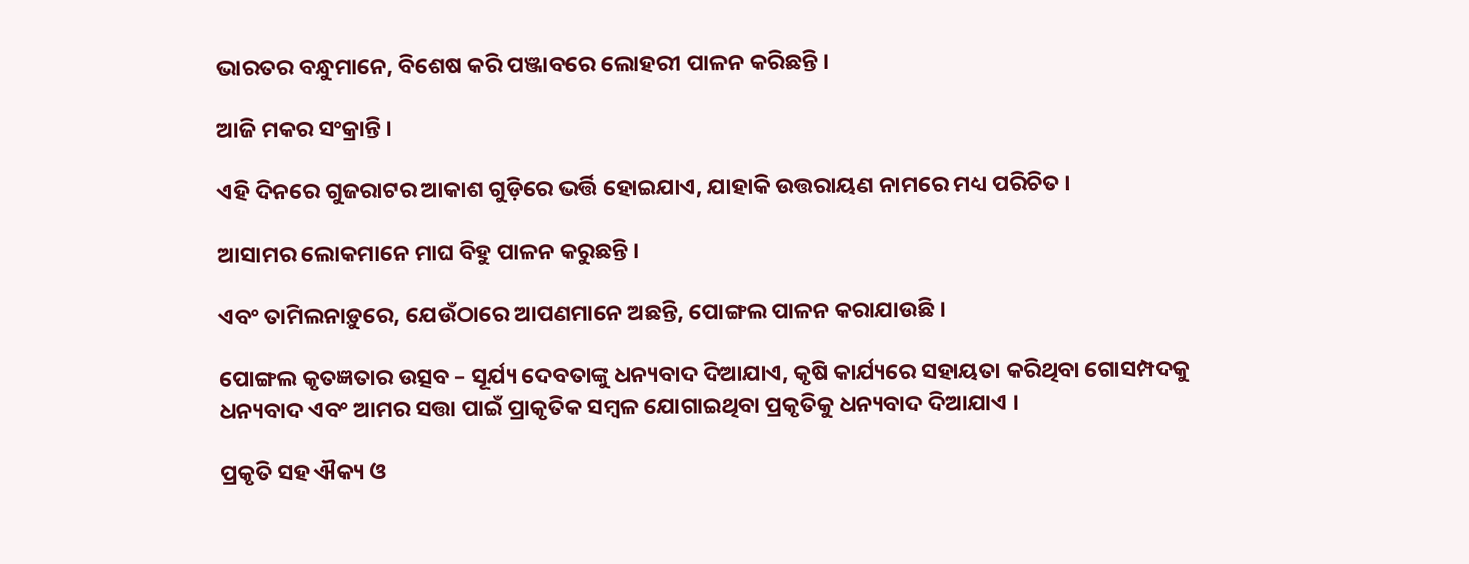ଭାରତର ବନ୍ଧୁମାନେ, ବିଶେଷ କରି ପଞ୍ଜାବରେ ଲୋହରୀ ପାଳନ କରିଛନ୍ତି ।

ଆଜି ମକର ସଂକ୍ରାନ୍ତି ।

ଏହି ଦିନରେ ଗୁଜରାଟର ଆକାଶ ଗୁଡ଼ିରେ ଭର୍ତ୍ତି ହୋଇଯାଏ, ଯାହାକି ଉତ୍ତରାୟଣ ନାମରେ ମଧ୍ୟ ପରିଚିତ ।

ଆସାମର ଲୋକମାନେ ମାଘ ବିହୁ ପାଳନ କରୁଛନ୍ତି ।

ଏବଂ ତାମିଲନାଡ଼ୁରେ, ଯେଉଁଠାରେ ଆପଣମାନେ ଅଛନ୍ତି, ପୋଙ୍ଗଲ ପାଳନ କରାଯାଉଛି ।

ପୋଙ୍ଗଲ କୃତଜ୍ଞତାର ଉତ୍ସବ – ସୂର୍ଯ୍ୟ ଦେବତାଙ୍କୁ ଧନ୍ୟବାଦ ଦିଆଯାଏ, କୃଷି କାର୍ଯ୍ୟରେ ସହାୟତା କରିଥିବା ଗୋସମ୍ପଦକୁ ଧନ୍ୟବାଦ ଏବଂ ଆମର ସତ୍ତା ପାଇଁ ପ୍ରାକୃତିକ ସମ୍ବଳ ଯୋଗାଇଥିବା ପ୍ରକୃତିକୁ ଧନ୍ୟବାଦ ଦିଆଯାଏ ।

ପ୍ରକୃତି ସହ ଐକ୍ୟ ଓ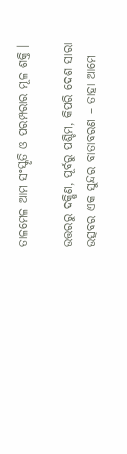ତାଳମେଳ ଆମ ସଂସ୍କୃତି ଓ ପରମ୍ପରାର ମୂଳ ଶକ୍ତି ।

ଉତ୍ତରରୁ ଦକ୍ଷିଣ, ପୂର୍ବରୁ ପଶ୍ଚିମ, କିପରି ଦେଶ ସାରା ଉତ୍ସବର ଏକ ସୁନ୍ଦର ବାତାବରଣ – ତାହା ଆମେ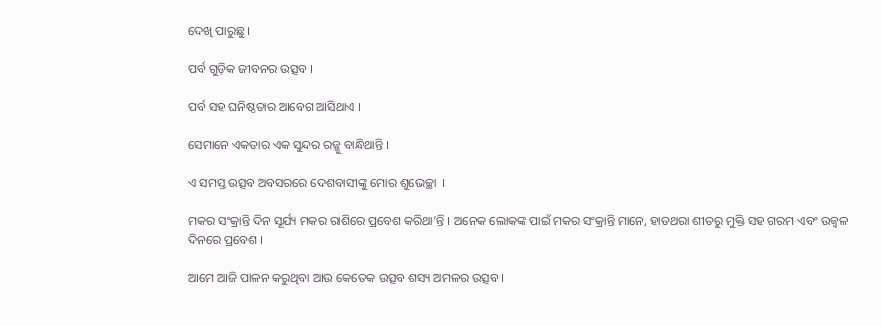ଦେଖି ପାରୁଛୁ ।

ପର୍ବ ଗୁଡ଼ିକ ଜୀବନର ଉତ୍ସବ ।

ପର୍ବ ସହ ଘନିଷ୍ଠତାର ଆବେଗ ଆସିଥାଏ ।

ସେମାନେ ଏକତାର ଏକ ସୁନ୍ଦର ରଜ୍ଜୁ ବାନ୍ଧିଥାନ୍ତି ।

ଏ ସମସ୍ତ ଉତ୍ସବ ଅବସରରେ ଦେଶବାସୀଙ୍କୁ ମୋର ଶୁଭେଚ୍ଛା  ।

ମକର ସଂକ୍ରାନ୍ତି ଦିନ ସୂର୍ଯ୍ୟ ମକର ରାଶିରେ ପ୍ରବେଶ କରିଥା’ନ୍ତି । ଅନେକ ଲୋକଙ୍କ ପାଇଁ ମକର ସଂକ୍ରାନ୍ତି ମାନେ, ହାଡଥରା ଶୀତରୁ ମୁକ୍ତି ସହ ଗରମ ଏବଂ ଉଜ୍ୱଳ ଦିନରେ ପ୍ରବେଶ ।

ଆମେ ଆଜି ପାଳନ କରୁଥିବା ଆଉ କେତେକ ଉତ୍ସବ ଶସ୍ୟ ଅମଳର ଉତ୍ସବ ।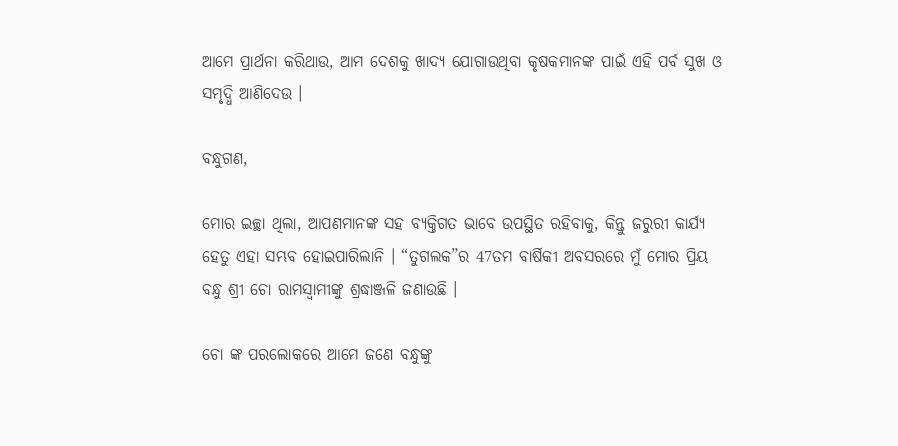ଆମେ ପ୍ରାର୍ଥନା କରିଥାଉ, ଆମ ଦେଶକୁ ଖାଦ୍ୟ ଯୋଗାଉଥିବା କୃଷକମାନଙ୍କ ପାଇଁ ଏହି ପର୍ବ ସୁଖ ଓ ସମୃଦ୍ଧି ଆଣିଦେଉ ।

ବନ୍ଧୁଗଣ,

ମୋର ଇଚ୍ଛା ଥିଲା, ଆପଣମାନଙ୍କ ସହ ବ୍ୟକ୍ତିଗତ ଭାବେ ଉପସ୍ଥିତ ରହିବାକୁ, କିନ୍ତୁ ଜରୁରୀ କାର୍ଯ୍ୟ ହେତୁ ଏହା ସମ୍ଭବ ହୋଇପାରିଲାନି । “ତୁଗଲକ”ର 47ତମ ବାର୍ଷିକୀ ଅବସରରେ ମୁଁ ମୋର ପ୍ରିୟ ବନ୍ଧୁ ଶ୍ରୀ ଚୋ ରାମସ୍ୱାମୀଙ୍କୁ ଶ୍ରଦ୍ଧାଞ୍ଜଳି ଜଣାଉଛି ।

ଚୋ ଙ୍କ ପରଲୋକରେ ଆମେ ଜଣେ ବନ୍ଧୁଙ୍କୁ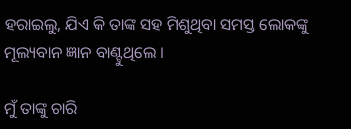ହରାଇଲୁ, ଯିଏ କି ତାଙ୍କ ସହ ମିଶୁଥିବା ସମସ୍ତ ଲୋକଙ୍କୁ ମୂଲ୍ୟବାନ ଜ୍ଞାନ ବାଣ୍ଟୁଥିଲେ ।

ମୁଁ ତାଙ୍କୁ ଚାରି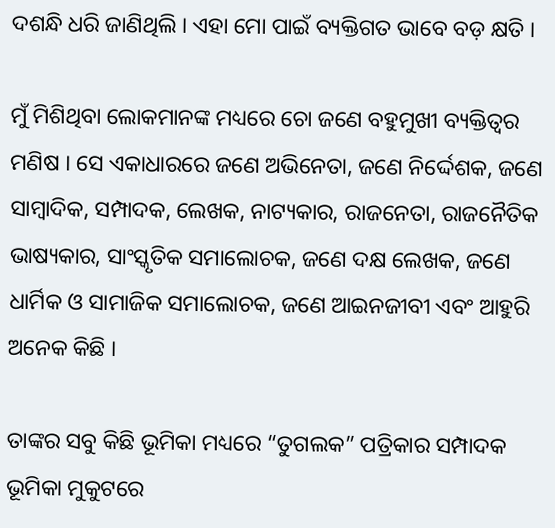ଦଶନ୍ଧି ଧରି ଜାଣିଥିଲି । ଏହା ମୋ ପାଇଁ ବ୍ୟକ୍ତିଗତ ଭାବେ ବଡ଼ କ୍ଷତି ।

ମୁଁ ମିଶିଥିବା ଲୋକମାନଙ୍କ ମଧ୍ୟରେ ଚୋ ଜଣେ ବହୁମୁଖୀ ବ୍ୟକ୍ତିତ୍ୱର ମଣିଷ । ସେ ଏକାଧାରରେ ଜଣେ ଅଭିନେତା, ଜଣେ ନିର୍ଦ୍ଦେଶକ, ଜଣେ ସାମ୍ବାଦିକ, ସମ୍ପାଦକ, ଲେଖକ, ନାଟ୍ୟକାର, ରାଜନେତା, ରାଜନୈତିକ ଭାଷ୍ୟକାର, ସାଂସ୍କୃତିକ ସମାଲୋଚକ, ଜଣେ ଦକ୍ଷ ଲେଖକ, ଜଣେ ଧାର୍ମିକ ଓ ସାମାଜିକ ସମାଲୋଚକ, ଜଣେ ଆଇନଜୀବୀ ଏବଂ ଆହୁରି ଅନେକ କିଛି ।

ତାଙ୍କର ସବୁ କିଛି ଭୂମିକା ମଧ୍ୟରେ “ତୁଗଲକ” ପତ୍ରିକାର ସମ୍ପାଦକ ଭୂମିକା ମୁକୁଟରେ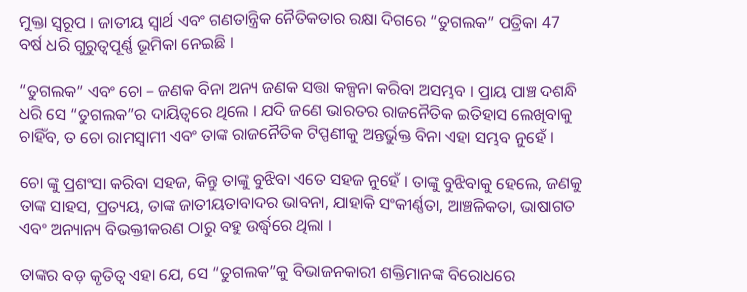ମୁକ୍ତା ସ୍ୱରୂପ । ଜାତୀୟ ସ୍ୱାର୍ଥ ଏବଂ ଗଣତାନ୍ତ୍ରିକ ନୈତିକତାର ରକ୍ଷା ଦିଗରେ “ତୁଗଲକ” ପତ୍ରିକା 47 ବର୍ଷ ଧରି ଗୁରୁତ୍ୱପୂର୍ଣ୍ଣ ଭୂମିକା ନେଇଛି ।

“ତୁଗଲକ” ଏବଂ ଚୋ – ଜଣକ ବିନା ଅନ୍ୟ ଜଣକ ସତ୍ତା କଳ୍ପନା କରିବା ଅସମ୍ଭବ । ପ୍ରାୟ ପାଞ୍ଚ ଦଶନ୍ଧି ଧରି ସେ “ତୁଗଲକ”ର ଦାୟିତ୍ୱରେ ଥିଲେ । ଯଦି ଜଣେ ଭାରତର ରାଜନୈତିକ ଇତିହାସ ଲେଖିବାକୁ ଚାହିଁବ, ତ ଚୋ ରାମସ୍ୱାମୀ ଏବଂ ତାଙ୍କ ରାଜନୈତିକ ଟିପ୍ପଣୀକୁ ଅନ୍ତର୍ଭୁକ୍ତ ବିନା ଏହା ସମ୍ଭବ ନୁହେଁ ।

ଚୋ ଙ୍କୁ ପ୍ରଶଂସା କରିବା ସହଜ, କିନ୍ତୁ ତାଙ୍କୁ ବୁଝିବା ଏତେ ସହଜ ନୁହେଁ । ତାଙ୍କୁ ବୁଝିବାକୁ ହେଲେ, ଜଣକୁ ତାଙ୍କ ସାହସ, ପ୍ରତ୍ୟୟ, ତାଙ୍କ ଜାତୀୟତାବାଦର ଭାବନା, ଯାହାକି ସଂକୀର୍ଣ୍ଣତା, ଆଞ୍ଚଳିକତା, ଭାଷାଗତ ଏବଂ ଅନ୍ୟାନ୍ୟ ବିଭକ୍ତୀକରଣ ଠାରୁ ବହୁ ଉର୍ଦ୍ଧ୍ଵରେ ଥିଲା ।

ତାଙ୍କର ବଡ଼ କୃତିତ୍ୱ ଏହା ଯେ, ସେ “ତୁଗଲକ”କୁ ବିଭାଜନକାରୀ ଶକ୍ତିମାନଙ୍କ ବିରୋଧରେ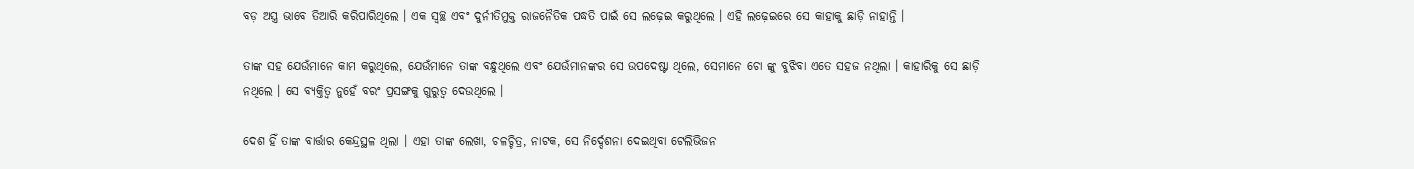ବଡ଼ ଅସ୍ତ୍ର ଭାବେ ତିଆରି କରିପାରିଥିଲେ । ଏକ ସ୍ୱଚ୍ଛ ଏବଂ ଦୁର୍ନୀତିମୁକ୍ତ ରାଜନୈତିକ ପଦ୍ଧତି ପାଇଁ ସେ ଲଢ଼େଇ କରୁଥିଲେ । ଏହି ଲଢ଼େଇରେ ସେ କାହାକୁ ଛାଡ଼ି ନାହାନ୍ତି ।

ତାଙ୍କ ସହ ଯେଉଁମାନେ କାମ କରୁଥିଲେ, ଯେଉଁମାନେ ତାଙ୍କ ବନ୍ଧୁଥିଲେ ଏବଂ ଯେଉଁମାନଙ୍କର ସେ ଉପଦେଷ୍ଟା ଥିଲେ, ସେମାନେ ଚୋ ଙ୍କୁ ବୁଝିବା ଏତେ ସହଜ ନଥିଲା । କାହାରିକୁ ସେ ଛାଡ଼ି ନଥିଲେ । ସେ ବ୍ୟକ୍ତିତ୍ୱ ନୁହେଁ ବରଂ ପ୍ରସଙ୍ଗକୁ ଗୁରୁତ୍ୱ ଦେଉଥିଲେ ।

ଦେଶ ହିଁ ତାଙ୍କ ବାର୍ତ୍ତାର କେନ୍ଦ୍ରସ୍ଥଳ ଥିଲା । ଏହା ତାଙ୍କ ଲେଖା, ଚଳଚ୍ଚିତ୍ର, ନାଟକ, ସେ ନିର୍ଦ୍ଦେଶନା ଦେଇଥିବା ଟେଲିଭିଜନ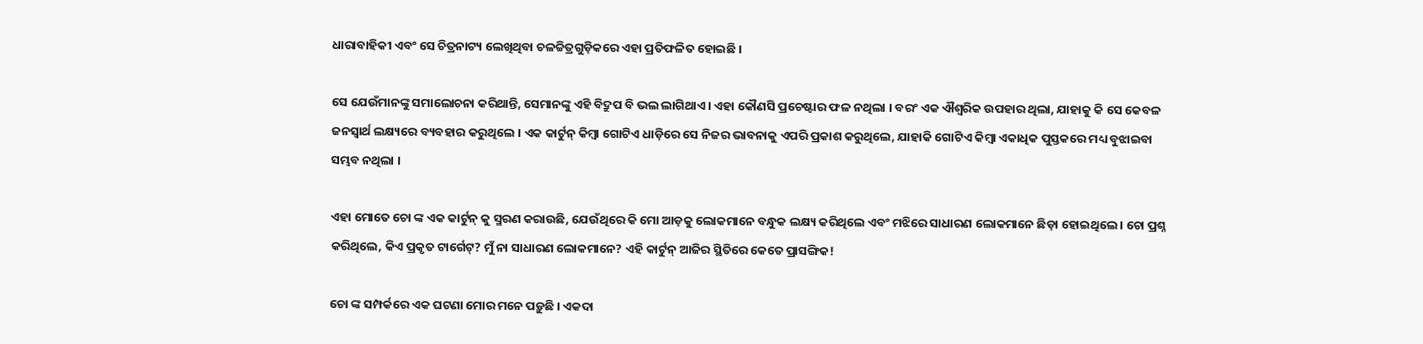ଧାରାବାହିକୀ ଏବଂ ସେ ଚିତ୍ରନାଟ୍ୟ ଲେଖିଥିବା ଚଳଚ୍ଚିତ୍ରଗୁଡ଼ିକରେ ଏହା ପ୍ରତିଫଳିତ ହୋଇଛି ।

ସେ ଯେଉଁମାନଙ୍କୁ ସମାଲୋଚନା କରିଥାନ୍ତି, ସେମାନଙ୍କୁ ଏହି ବିଦ୍ରୁପ ବି ଭଲ ଲାଗିଥାଏ । ଏହା କୌଣସି ପ୍ରଚେଷ୍ଟାର ଫଳ ନଥିଲା । ବରଂ ଏକ ଐଶ୍ୱରିକ ଉପହାର ଥିଲା, ଯାହାକୁ କି ସେ କେବଳ ଜନସ୍ୱାର୍ଥ ଲକ୍ଷ୍ୟରେ ବ୍ୟବହାର କରୁଥିଲେ । ଏକ କାର୍ଟୁନ୍ କିମ୍ବା ଗୋଟିଏ ଧାଡ଼ିରେ ସେ ନିଜର ଭାବନାକୁ ଏପରି ପ୍ରକାଶ କରୁଥିଲେ, ଯାହାକି ଗୋଟିଏ କିମ୍ବା ଏକାଧିକ ପୁସ୍ତକରେ ମଧ୍ୟ ବୁଝାଇବା ସମ୍ଭବ ନଥିଲା ।

ଏହା ମୋତେ ଚୋ ଙ୍କ ଏକ କାର୍ଟୁନ୍ କୁ ସ୍ମରଣ କରାଉଛି, ଯେଉଁଥିରେ କି ମୋ ଆଡ଼କୁ ଲୋକମାନେ ବନ୍ଧୁକ ଲକ୍ଷ୍ୟ କରିଥିଲେ ଏବଂ ମଝିରେ ସାଧାରଣ ଲୋକମାନେ ଛିଡ଼ା ହୋଇଥିଲେ । ଚୋ ପ୍ରଶ୍ନ କରିଥିଲେ, କିଏ ପ୍ରକୃତ ଟାର୍ଗେଟ୍? ମୁଁ ନା ସାଧାରଣ ଲୋକମାନେ? ଏହି କାର୍ଟୁନ୍ ଆଜିର ସ୍ଥିତିରେ କେତେ ପ୍ରାସଙ୍ଗିକ!

ଚୋ ଙ୍କ ସମ୍ପର୍କରେ ଏକ ଘଟଣା ମୋର ମନେ ପଡ଼ୁଛି । ଏକଦା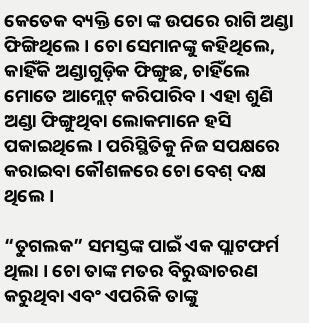କେତେକ ବ୍ୟକ୍ତି ଚୋ ଙ୍କ ଉପରେ ରାଗି ଅଣ୍ଡା ଫିଙ୍ଗିଥିଲେ । ଚୋ ସେମାନଙ୍କୁ କହିଥିଲେ, କାହିଁକି ଅଣ୍ଡାଗୁଡ଼ିକ ଫିଙ୍ଗୁଛ, ଚାହିଁଲେ ମୋତେ ଆମ୍ଲେଟ୍ କରିପାରିବ । ଏହା ଶୁଣି ଅଣ୍ଡା ଫିଙ୍ଗୁଥିବା ଲୋକମାନେ ହସି ପକାଇଥିଲେ । ପରିସ୍ଥିତିକୁ ନିଜ ସପକ୍ଷରେ କରାଇବା କୌଶଳରେ ଚୋ ବେଶ୍ ଦକ୍ଷ ଥିଲେ ।

“ତୁଗଲକ” ସମସ୍ତଙ୍କ ପାଇଁ ଏକ ପ୍ଲାଟଫର୍ମ ଥିଲା । ଚୋ ତାଙ୍କ ମତର ବିରୁଦ୍ଧାଚରଣ କରୁଥିବା ଏବଂ ଏପରିକି ତାଙ୍କୁ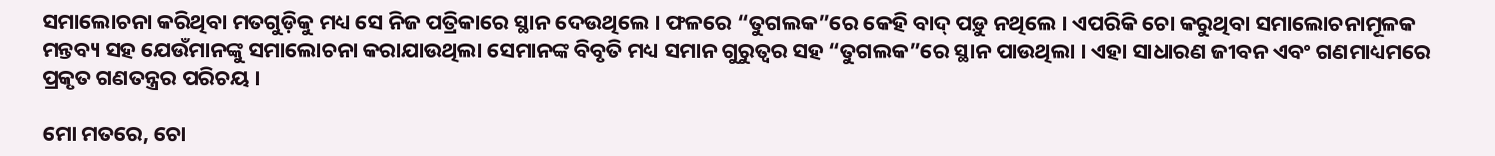ସମାଲୋଚନା କରିଥିବା ମତଗୁଡ଼ିକୁ ମଧ୍ୟ ସେ ନିଜ ପତ୍ରିକାରେ ସ୍ଥାନ ଦେଉଥିଲେ । ଫଳରେ “ତୁଗଲକ”ରେ କେହି ବାଦ୍ ପଡ଼ୁ ନଥିଲେ । ଏପରିକି ଚୋ କରୁଥିବା ସମାଲୋଚନାମୂଳକ ମନ୍ତବ୍ୟ ସହ ଯେଉଁମାନଙ୍କୁ ସମାଲୋଚନା କରାଯାଉଥିଲା ସେମାନଙ୍କ ବିବୃତି ମଧ୍ୟ ସମାନ ଗୁରୁତ୍ୱର ସହ “ତୁଗଲକ”ରେ ସ୍ଥାନ ପାଉଥିଲା । ଏହା ସାଧାରଣ ଜୀବନ ଏବଂ ଗଣମାଧ୍ୟମରେ ପ୍ରକୃତ ଗଣତନ୍ତ୍ରର ପରିଚୟ ।

ମୋ ମତରେ, ଚୋ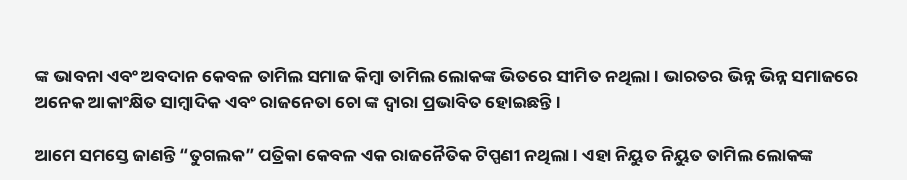ଙ୍କ ଭାବନା ଏବଂ ଅବଦାନ କେବଳ ତାମିଲ ସମାଜ କିମ୍ବା ତାମିଲ ଲୋକଙ୍କ ଭିତରେ ସୀମିତ ନଥିଲା । ଭାରତର ଭିନ୍ନ ଭିନ୍ନ ସମାଜରେ ଅନେକ ଆକାଂକ୍ଷିତ ସାମ୍ବାଦିକ ଏବଂ ରାଜନେତା ଚୋ ଙ୍କ ଦ୍ୱାରା ପ୍ରଭାବିତ ହୋଇଛନ୍ତି ।

ଆମେ ସମସ୍ତେ ଜାଣନ୍ତି “ତୁଗଲକ” ପତ୍ରିକା କେବଳ ଏକ ରାଜନୈତିକ ଟିପ୍ପଣୀ ନଥିଲା । ଏହା ନିୟୁତ ନିୟୁତ ତାମିଲ ଲୋକଙ୍କ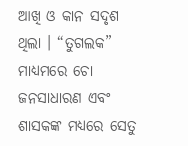ଆଖି ଓ କାନ ସଦୃଶ ଥିଲା । “ତୁଗଲକ” ମାଧ୍ୟମରେ ଚୋ ଜନସାଧାରଣ ଏବଂ ଶାସକଙ୍କ ମଧ୍ୟରେ ସେତୁ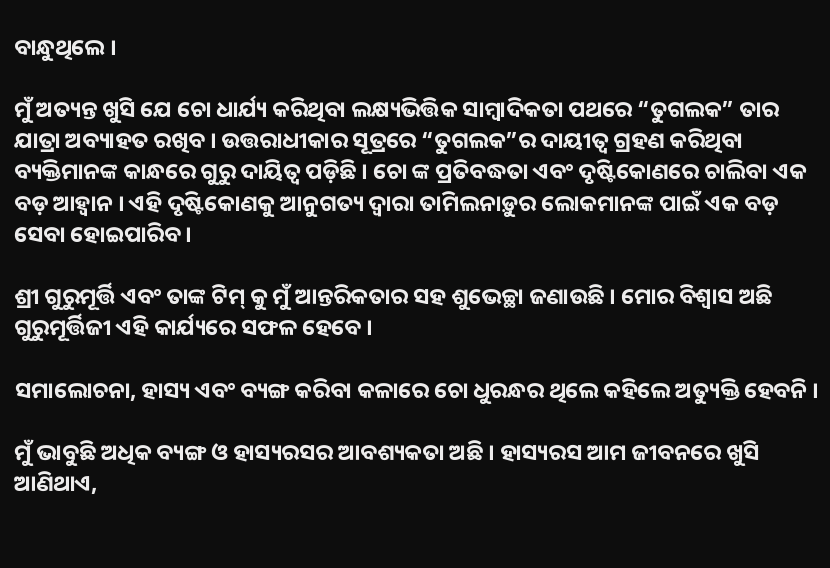ବାନ୍ଧୁଥିଲେ ।

ମୁଁ ଅତ୍ୟନ୍ତ ଖୁସି ଯେ ଚୋ ଧାର୍ଯ୍ୟ କରିଥିବା ଲକ୍ଷ୍ୟଭିତ୍ତିକ ସାମ୍ବାଦିକତା ପଥରେ “ତୁଗଲକ” ତାର ଯାତ୍ରା ଅବ୍ୟାହତ ରଖିବ । ଉତ୍ତରାଧୀକାର ସୂତ୍ରରେ “ତୁଗଲକ”ର ଦାୟୀତ୍ଵ ଗ୍ରହଣ କରିଥିବା ବ୍ୟକ୍ତିମାନଙ୍କ କାନ୍ଧରେ ଗୁରୁ ଦାୟିତ୍ୱ ପଡ଼ିଛି । ଚୋ ଙ୍କ ପ୍ରତିବଦ୍ଧତା ଏବଂ ଦୃଷ୍ଟିକୋଣରେ ଚାଲିବା ଏକ ବଡ଼ ଆହ୍ୱାନ । ଏହି ଦୃଷ୍ଟିକୋଣକୁ ଆନୁଗତ୍ୟ ଦ୍ୱାରା ତାମିଲନାଡ଼ୁର ଲୋକମାନଙ୍କ ପାଇଁ ଏକ ବଡ଼ ସେବା ହୋଇପାରିବ ।

ଶ୍ରୀ ଗୁରୁମୂର୍ତ୍ତି ଏବଂ ତାଙ୍କ ଟିମ୍ କୁ ମୁଁ ଆନ୍ତରିକତାର ସହ ଶୁଭେଚ୍ଛା ଜଣାଉଛି । ମୋର ବିଶ୍ୱାସ ଅଛି ଗୁରୁମୂର୍ତ୍ତିଜୀ ଏହି କାର୍ଯ୍ୟରେ ସଫଳ ହେବେ ।

ସମାଲୋଚନା, ହାସ୍ୟ ଏବଂ ବ୍ୟଙ୍ଗ କରିବା କଳାରେ ଚୋ ଧୁରନ୍ଧର ଥିଲେ କହିଲେ ଅତ୍ୟୁକ୍ତି ହେବନି ।

ମୁଁ ଭାବୁଛି ଅଧିକ ବ୍ୟଙ୍ଗ ଓ ହାସ୍ୟରସର ଆବଶ୍ୟକତା ଅଛି । ହାସ୍ୟରସ ଆମ ଜୀବନରେ ଖୁସି ଆଣିଥାଏ,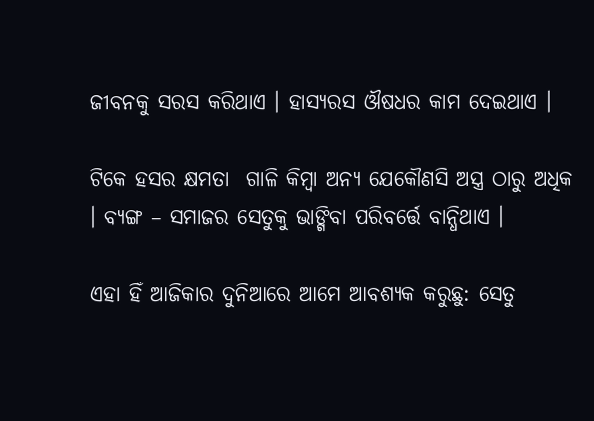ଜୀବନକୁ ସରସ କରିଥାଏ । ହାସ୍ୟରସ ଔଷଧର କାମ ଦେଇଥାଏ ।

ଟିକେ ହସର କ୍ଷମତା  ଗାଳି କିମ୍ବା ଅନ୍ୟ ଯେକୌଣସି ଅସ୍ତ୍ର ଠାରୁ ଅଧିକ । ବ୍ୟଙ୍ଗ – ସମାଜର ସେତୁକୁ ଭାଙ୍ଗିବା ପରିବର୍ତ୍ତେ ବାନ୍ଧିଥାଏ ।

ଏହା ହିଁ ଆଜିକାର ଦୁନିଆରେ ଆମେ ଆବଶ୍ୟକ କରୁଛୁ: ସେତୁ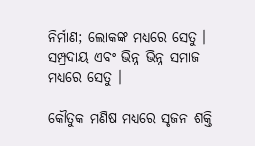ନିର୍ମାଣ; ଲୋକଙ୍କ ମଧ୍ୟରେ ସେତୁ । ସମ୍ପ୍ରଦାୟ ଏବଂ ଭିନ୍ନ ଭିନ୍ନ ସମାଜ ମଧ୍ୟରେ ସେତୁ ।

କୌତୁକ ମଣିଷ ମଧ୍ୟରେ ସୃଜନ ଶକ୍ତି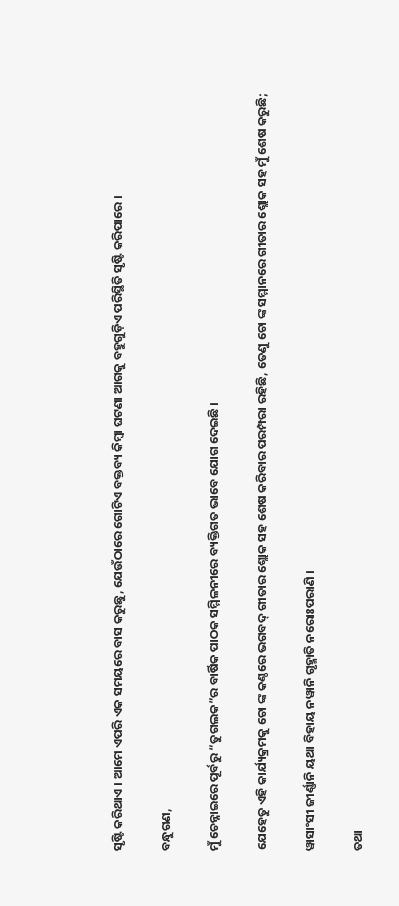ସୃଷ୍ଟି କରିଥାଏ । ଆମେ ଏପରି ଏକ ସମୟରେ ବାସ କରୁଛୁ, ଯେଉଁଠାରେ ଗୋଟିଏ ବକ୍ତବ୍ୟ କିମ୍ବା ଘଟଣା ଆଗକୁ ବହୁଗୁଡ଼ିଏ ପରିସ୍ଥିତି ସୃଷ୍ଟି କରିପାରେ ।

ବନ୍ଧୁଗଣ,

ମୁଁ ଚେନ୍ନାଇରେ ପୂର୍ବରୁ “ତୁଗଲକ”ର ବାର୍ଷିକ ପାଠକ ସମ୍ମିଳନୀରେ ବ୍ୟକ୍ତିଗତ ଭାବେ ଯୋଗ ଦେଇଛି ।

ଯେହେତୁ ଏହି କାର୍ଯ୍ୟକ୍ରମକୁ ଚୋ ଙ୍କ କଣ୍ଠରେ ଭଗବଦ୍ ଗୀତାର ଶ୍ଲୋକ ସହ ଶେଷ କରିବାର ପରମ୍ପରା ରହିଛି, ତେଣୁ ଚୋ ଙ୍କ ସମ୍ମାନରେ ଗୀତାର ଶ୍ଲୋକ ସହ ମୁଁ ଶେଷ କରୁଛି;

ୱାସାଂସୀ ଜୀର୍ଣ୍ଣାନି ୟଥା ବିହାୟ ନୱାନି ଗୃହ୍ମାତି ନରୋଃପରାଣି ।

ତଥା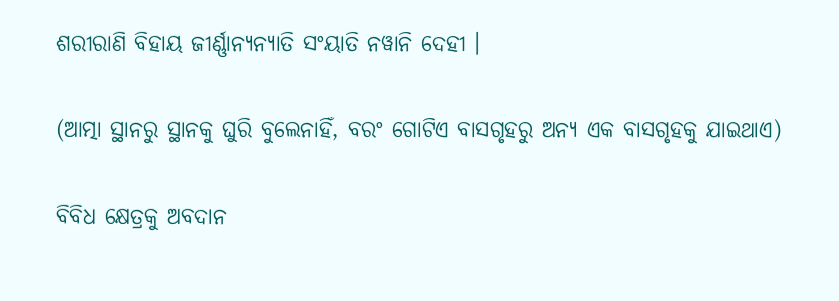ଶରୀରାଣି ବିହାୟ ଜୀର୍ଣ୍ଣାନ୍ୟନ୍ୟାତି ସଂୟାତି ନୱାନି ଦେହୀ ।

(ଆତ୍ମା ସ୍ଥାନରୁ ସ୍ଥାନକୁ ଘୁରି ବୁଲେନାହିଁ, ବରଂ ଗୋଟିଏ ବାସଗୃହରୁ ଅନ୍ୟ ଏକ ବାସଗୃହକୁ ଯାଇଥାଏ)

ବିବିଧ କ୍ଷେତ୍ରକୁ ଅବଦାନ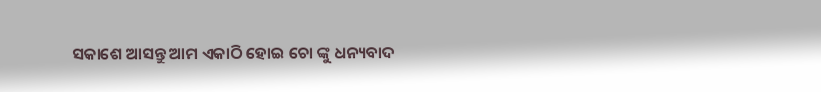ସକାଶେ ଆସନ୍ତୁ ଆମ ଏକାଠି ହୋଇ ଚୋ ଙ୍କୁ ଧନ୍ୟବାଦ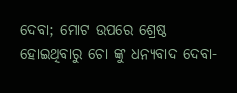ଦେବା; ମୋଟ ଉପରେ ଶ୍ରେଷ୍ଠ ହୋଇଥିବାରୁ ଚୋ ଙ୍କୁ ଧନ୍ୟବାଦ ଦେବା-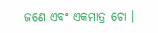ଜଣେ ଏବଂ ଏକମାତ୍ର ଚୋ ।